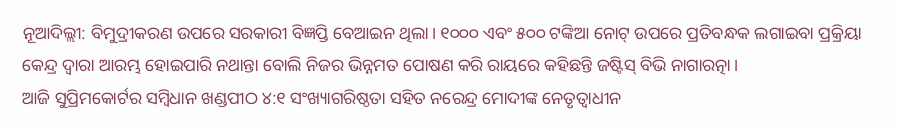ନୂଆଦିଲ୍ଲୀ: ବିମୁଦ୍ରୀକରଣ ଉପରେ ସରକାରୀ ବିଜ୍ଞପ୍ତି ବେଆଇନ ଥିଲା। ୧୦୦୦ ଏବଂ ୫୦୦ ଟଙ୍କିଆ ନୋଟ୍ ଉପରେ ପ୍ରତିବନ୍ଧକ ଲଗାଇବା ପ୍ରକ୍ରିୟା କେନ୍ଦ୍ର ଦ୍ୱାରା ଆରମ୍ଭ ହୋଇପାରି ନଥାନ୍ତା ବୋଲି ନିଜର ଭିନ୍ନମତ ପୋଷଣ କରି ରାୟରେ କହିଛନ୍ତି ଜଷ୍ଟିସ୍ ବିଭି ନାଗାରତ୍ନା।
ଆଜି ସୁପ୍ରିମକୋର୍ଟର ସମ୍ବିଧାନ ଖଣ୍ଡପୀଠ ୪:୧ ସଂଖ୍ୟାଗରିଷ୍ଠତା ସହିତ ନରେନ୍ଦ୍ର ମୋଦୀଙ୍କ ନେତୃତ୍ୱାଧୀନ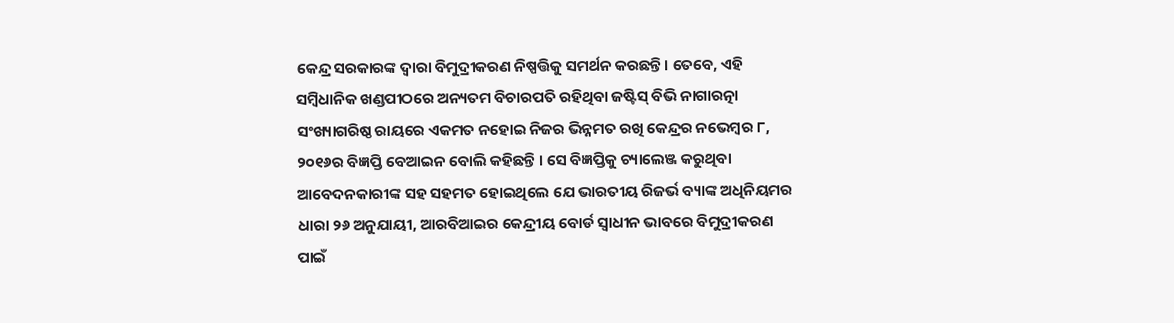କେନ୍ଦ୍ର ସରକାରଙ୍କ ଦ୍ୱାରା ବିମୁଦ୍ରୀକରଣ ନିଷ୍ପତ୍ତିକୁ ସମର୍ଥନ କରଛନ୍ତି। ତେବେ, ଏହି ସମ୍ବିଧାନିକ ଖଣ୍ଡପୀଠରେ ଅନ୍ୟତମ ବିଚାରପତି ରହିଥିବା ଜଷ୍ଟିସ୍ ବିଭି ନାଗାରତ୍ନା ସଂଖ୍ୟାଗରିଷ୍ଠ ରାୟରେ ଏକମତ ନହୋଇ ନିଜର ଭିନ୍ନମତ ରଖି କେନ୍ଦ୍ରର ନଭେମ୍ବର ୮, ୨୦୧୬ର ବିଜ୍ଞପ୍ତି ବେଆଇନ ବୋଲି କହିଛନ୍ତି । ସେ ବିଜ୍ଞପ୍ତିକୁ ଚ୍ୟାଲେଞ୍ଜ କରୁଥିବା ଆବେଦନକାରୀଙ୍କ ସହ ସହମତ ହୋଇଥିଲେ ଯେ ଭାରତୀୟ ରିଜର୍ଭ ବ୍ୟାଙ୍କ ଅଧିନିୟମର ଧାରା ୨୬ ଅନୁଯାୟୀ, ଆରବିଆଇର କେନ୍ଦ୍ରୀୟ ବୋର୍ଡ ସ୍ୱାଧୀନ ଭାବରେ ବିମୁଦ୍ରୀକରଣ ପାଇଁ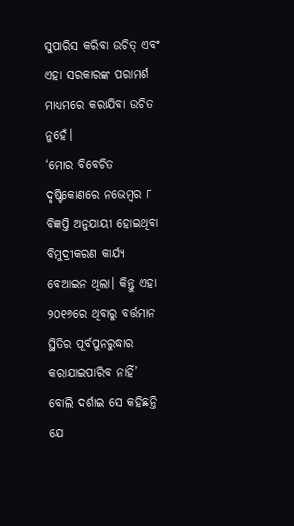ସୁପାରିସ କରିବା ଉଚିତ୍ ଏବଂ ଏହା ସରକାରଙ୍କ ପରାମର୍ଶ ମାଧ୍ୟମରେ କରାଯିବା ଉଚିତ ନୁହେଁ।
‘ମୋର ବିବେଚିତ ଦୃଷ୍ଟିକୋଣରେ ନଭେମ୍ବର ୮ ବିଜ୍ଞପ୍ତି ଅନୁଯାୟୀ ହୋଇଥିବା ବିମୁଦ୍ରୀକରଣ କାର୍ଯ୍ୟ ବେଆଇନ ଥିଲା। କିନ୍ତୁ ଏହା ୨୦୧୬ରେ ଥିବାରୁ ବର୍ତ୍ତମାନ ସ୍ଥିତିର ପୂର୍ବପୁନରୁଦ୍ଧାର କରାଯାଇପାରିବ ନାହିଁ’ ବୋଲି ଦର୍ଶାଇ ସେ କହିଛନ୍ତି ଯେ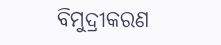ବିମୁଦ୍ରୀକରଣ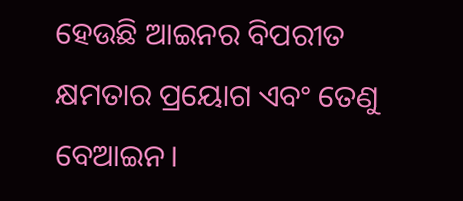ହେଉଛି ଆଇନର ବିପରୀତ କ୍ଷମତାର ପ୍ରୟୋଗ ଏବଂ ତେଣୁ ବେଆଇନ।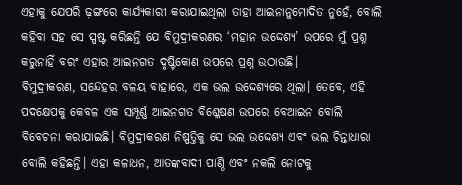ଏହାକୁ ଯେପରି ଢ଼ଙ୍ଗରେ କାର୍ଯ୍ୟକାରୀ କରାଯାଇଥିଲା ତାହା ଆଇନାନୁମୋଦିତ ନୁହେଁ, ବୋଲି କହିବା ସହ ସେ ସ୍ପଷ୍ଟ କରିଛନ୍ତି ଯେ ବିମୁଦ୍ରୀକରଣର ‘ମହାନ ଉଦ୍ଦେଶ୍ୟ’ ଉପରେ ମୁଁ ପ୍ରଶ୍ନ କରୁନାହିଁ ବରଂ ଏହାର ଆଇନଗତ ଦୃଷ୍ଟିକୋଣ ଉପରେ ପ୍ରଶ୍ନ ଉଠାଉଛି।
ବିମୁଦ୍ରୀକରଣ, ସନ୍ଦେହର ବଳୟ ବାହାରେ, ଏକ ଭଲ ଉଦ୍ଦେଶ୍ୟରେ ଥିଲା। ତେବେ, ଏହି ପଦକ୍ଷେପକୁ କେବଳ ଏକ ସମ୍ପୂର୍ଣ୍ଣ ଆଇନଗତ ବିଶ୍ଳେଷଣ ଉପରେ ବେଆଇନ ବୋଲି ବିବେଚନା କରାଯାଇଛି। ବିମୁଦ୍ରୀକରଣ ନିଷ୍ପତ୍ତିକୁ ସେ ଭଲ ଉଦ୍ଦେଶ୍ୟ ଏବଂ ଭଲ ଚିନ୍ତାଧାରା ବୋଲି କହିଛନ୍ତି। ଏହା କଳାଧନ, ଆତଙ୍କବାଦୀ ପାଣ୍ଠି ଏବଂ ନକଲି ନୋଟକୁ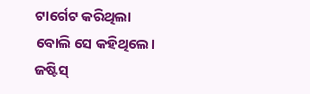ଟାର୍ଗେଟ କରିଥିଲା ବୋଲି ସେ କହିଥିଲେ।
ଜଷ୍ଟିସ୍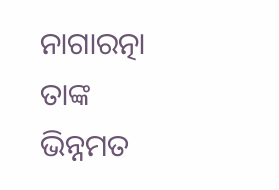ନାଗାରତ୍ନା ତାଙ୍କ ଭିନ୍ନମତ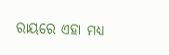ରାୟରେ ଏହା ମଧ୍ୟ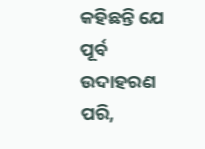କହିଛନ୍ତି ଯେ ପୂର୍ବ ଉଦାହରଣ ପରି,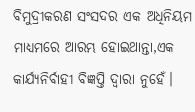ବିମୁଦ୍ରୀକରଣ ସଂସଦର ଏକ ଅଧିନିୟମ ମାଧ୍ୟମରେ ଆରମ୍ଭ ହୋଇଥାନ୍ତା,ଏକ କାର୍ଯ୍ୟନିର୍ବାହୀ ବିଜ୍ଞପ୍ତି ଦ୍ୱାରା ନୁହେଁ।